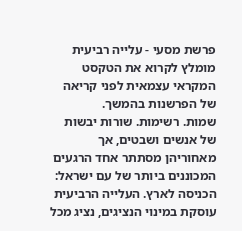פרשת מסעי - עלייה רביעית
מומלץ לקרוא את הטקסט המקראי עצמאית לפני קריאה של הפרשנות בהמשך.
שמות. רשימות. שורות יבשות של אנשים ושבטים, אך מאחוריהן מסתתר אחד הרגעים המכוננים ביותר של עם ישראל: הכניסה לארץ. העלייה הרביעית עוסקת במינוי הנציגים, נציג מכל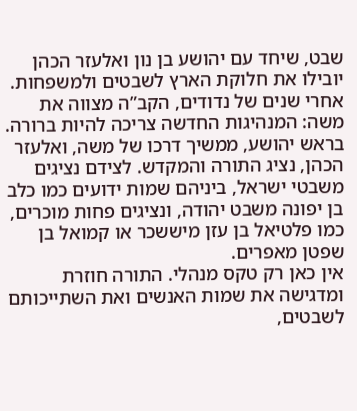שבט, שיחד עם יהושע בן נון ואלעזר הכהן יובילו את חלוקת הארץ לשבטים ולמשפחות.
אחרי שנים של נדודים, הקב”ה מצווה את משה: המנהיגות החדשה צריכה להיות ברורה. בראש יהושע, ממשיך דרכו של משה, ואלעזר הכהן, נציג התורה והמקדש. לצידם נציגים משבטי ישראל, ביניהם שמות ידועים כמו כלב בן יפונה משבט יהודה, ונציגים פחות מוכרים, כמו פלטיאל בן עזן מיששכר או קמואל בן שפטן מאפרים.
אין כאן רק טקס מנהלי. התורה חוזרת ומדגישה את שמות האנשים ואת השתייכותם לשבטים,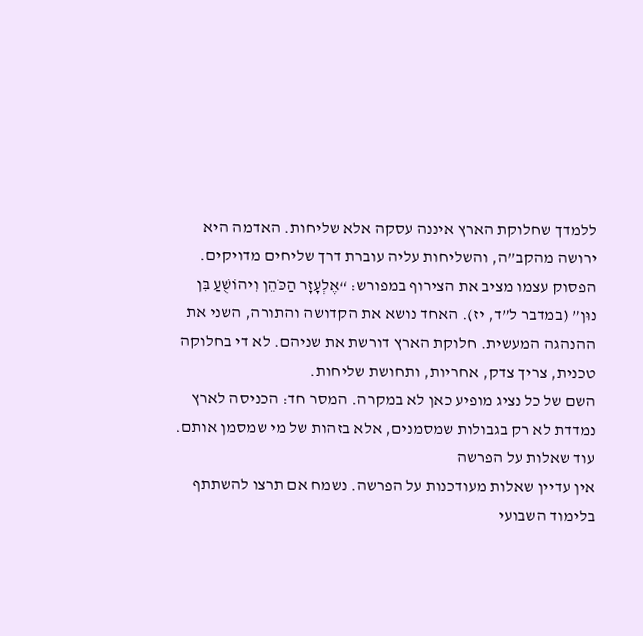ללמדך שחלוקת הארץ איננה עסקה אלא שליחות. האדמה היא ירושה מהקב”ה, והשליחות עליה עוברת דרך שליחים מדויקים.
הפסוק עצמו מציב את הצירוף במפורש: “אֶלְעָזָר הַכֹּהֵן וִיהוֹשֻׁעַ בִּן נוּן” (במדבר ל”ד, יז). האחד נושא את הקדושה והתורה, השני את ההנהגה המעשית. חלוקת הארץ דורשת את שניהם. לא די בחלוקה טכנית, צריך צדק, אחריות, ותחושת שליחות.
השם של כל נציג מופיע כאן לא במקרה. המסר חד: הכניסה לארץ נמדדת לא רק בגבולות שמסמנים, אלא בזהות של מי שמסמן אותם.
עוד שאלות על הפרשה
אין עדיין שאלות מעודכנות על הפרשה. נשמח אם תרצו להשתתף בלימוד השבועי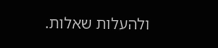ולהעלות שאלות.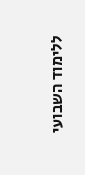ללימוד השבועי